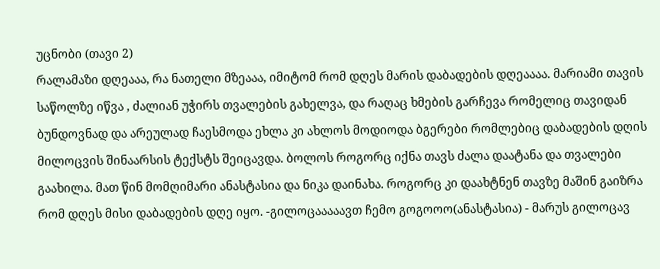უცნობი (თავი 2)
რალამაზი დღეააა, რა ნათელი მზეააა, იმიტომ რომ დღეს მარის დაბადების დღეაააა. მარიამი თავის საწოლზე იწვა , ძალიან უჭირს თვალების გახელვა, და რაღაც ხმების გარჩევა რომელიც თავიდან ბუნდოვნად და არეულად ჩაესმოდა ეხლა კი ახლოს მოდიოდა ბგერები რომლებიც დაბადების დღის მილოცვის შინაარსის ტექსტს შეიცავდა. ბოლოს როგორც იქნა თავს ძალა დაატანა და თვალები გაახილა. მათ წინ მომღიმარი ანასტასია და ნიკა დაინახა. როგორც კი დაახტნენ თავზე მაშინ გაიზრა რომ დღეს მისი დაბადების დღე იყო. -გილოცააააავთ ჩემო გოგოოო(ანასტასია) - მარუს გილოცავ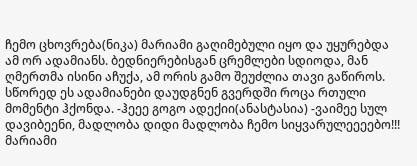ჩემო ცხოვრება(ნიკა) მარიამი გაღიმებული იყო და უყურებდა ამ ორ ადამიანს. ბედნიერებისგან ცრემლები სდიოდა, მან ღმერთმა ისინი აჩუქა, ამ ორის გამო შეუძლია თავი გაწიროს. სწორედ ეს ადამიანები დაუდგნენ გვერდში როცა რთული მომენტი ჰქონდა. -ჰეეე გოგო ადექიი(ანასტასია) -ვაიმეე სულ დავიბეენი, მადლობა დიდი მადლობა ჩემო სიყვარულეეეებო!!! მარიამი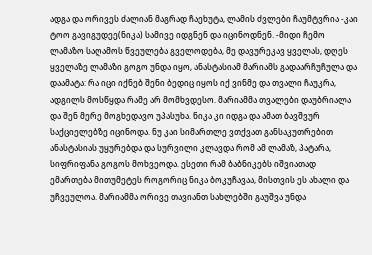ადგა და ორივეს ძალიან მაგრად ჩაეხუტა, ლამის ძვლები ჩაუმტვრია -კაი ტოო გავიგუდეე(ნიკა) სამივე იდგნენ და იცინოდნენ. -მიდი ჩემო ლამაზო საღამოს წვეულება გველოდება, მე დავურეკავ ყველას, დღეს ყველაზე ლამაზი გოგო უნდა იყო, ანასტასიამ მარიამს გადაარჩუჩულა და დაამატა: რა იცი იქნებ შენი ბედიც იყოს იქ ვინმე და თვალი ჩაუკრა, ადგილს მოსწყდა რამე არ მომხვდესო. მარიამმა თვალები დაუბრიალა და შენ მერე მოგხედავო უპასუხა. ნიკა კი იდგა და ამათ ბავშვურ საქციელებზე იცინოდა. ნუ კაი სიმართლე ვთქვათ განსაკუთრებით ანასტასიას უყურებდა და სურვილი კლავდა რომ ამ ლამაზ, პატარა, სიფრიფანა გოგოს მოხვეოდა. ესეთი რამ ბაბნიკებს იშვიათად ემართება მითუმეტეს როგორიც ნიკა ბოკუჩავაა, მისთვის ეს ახალი და უჩვეულოა. მარიამმა ორივე თავიანთ სახლებში გაუშვა უნდა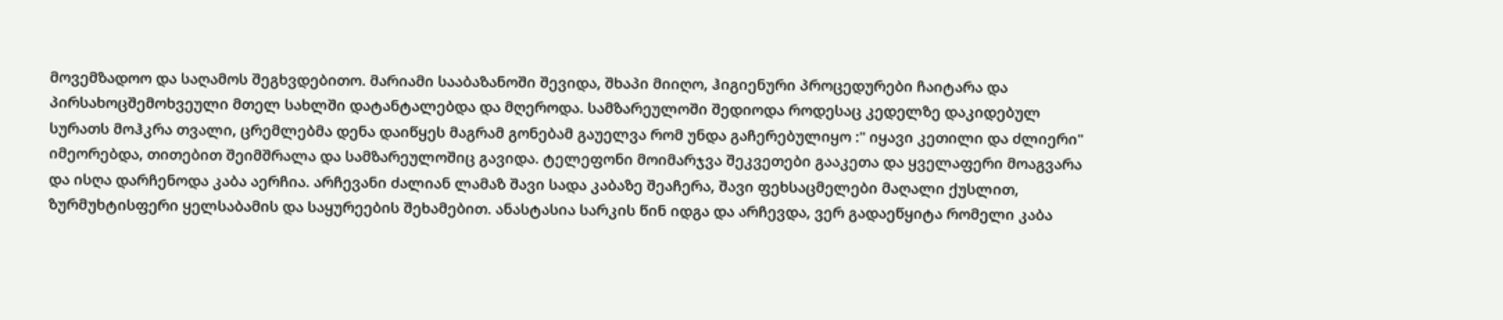მოვემზადოო და საღამოს შეგხვდებითო. მარიამი სააბაზანოში შევიდა, შხაპი მიიღო, ჰიგიენური პროცედურები ჩაიტარა და პირსახოცშემოხვეული მთელ სახლში დატანტალებდა და მღეროდა. სამზარეულოში შედიოდა როდესაც კედელზე დაკიდებულ სურათს მოჰკრა თვალი, ცრემლებმა დენა დაიწყეს მაგრამ გონებამ გაუელვა რომ უნდა გაჩერებულიყო :" იყავი კეთილი და ძლიერი" იმეორებდა, თითებით შეიმშრალა და სამზარეულოშიც გავიდა. ტელეფონი მოიმარჯვა შეკვეთები გააკეთა და ყველაფერი მოაგვარა და ისღა დარჩენოდა კაბა აერჩია. არჩევანი ძალიან ლამაზ შავი სადა კაბაზე შეაჩერა, შავი ფეხსაცმელები მაღალი ქუსლით, ზურმუხტისფერი ყელსაბამის და საყურეების შეხამებით. ანასტასია სარკის წინ იდგა და არჩევდა, ვერ გადაეწყიტა რომელი კაბა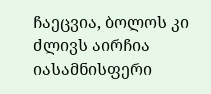ჩაეცვია, ბოლოს კი ძლივს აირჩია იასამნისფერი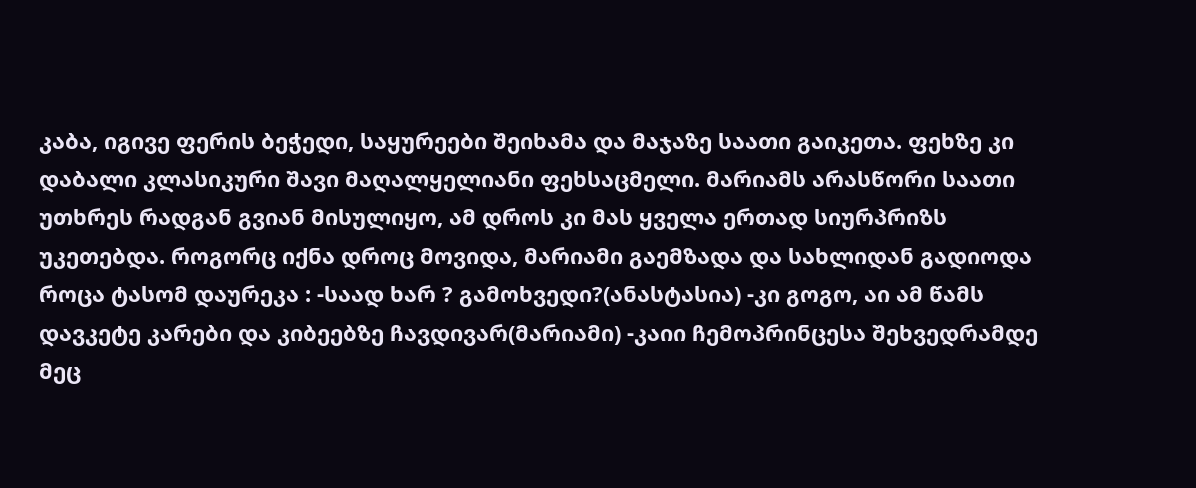კაბა, იგივე ფერის ბეჭედი, საყურეები შეიხამა და მაჯაზე საათი გაიკეთა. ფეხზე კი დაბალი კლასიკური შავი მაღალყელიანი ფეხსაცმელი. მარიამს არასწორი საათი უთხრეს რადგან გვიან მისულიყო, ამ დროს კი მას ყველა ერთად სიურპრიზს უკეთებდა. როგორც იქნა დროც მოვიდა, მარიამი გაემზადა და სახლიდან გადიოდა როცა ტასომ დაურეკა : -საად ხარ ? გამოხვედი?(ანასტასია) -კი გოგო, აი ამ წამს დავკეტე კარები და კიბეებზე ჩავდივარ(მარიამი) -კაიი ჩემოპრინცესა შეხვედრამდე მეც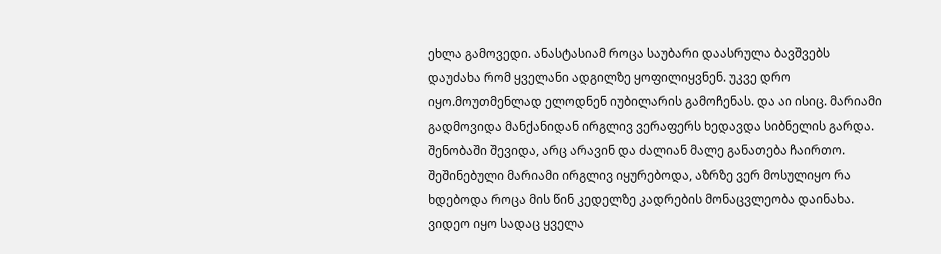ეხლა გამოვედი. ანასტასიამ როცა საუბარი დაასრულა ბავშვებს დაუძახა რომ ყველანი ადგილზე ყოფილიყვნენ. უკვე დრო იყო.მოუთმენლად ელოდნენ იუბილარის გამოჩენას. და აი ისიც. მარიამი გადმოვიდა მანქანიდან ირგლივ ვერაფერს ხედავდა სიბნელის გარდა. შენობაში შევიდა, არც არავინ და ძალიან მალე განათება ჩაირთო. შეშინებული მარიამი ირგლივ იყურებოდა, აზრზე ვერ მოსულიყო რა ხდებოდა როცა მის წინ კედელზე კადრების მონაცვლეობა დაინახა. ვიდეო იყო სადაც ყველა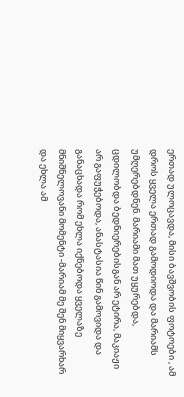ერთად ულოცავდა, მისი ბავშვობის ფოტოები , ამ დროს ყველა ერთად გამოდიოდა და მარიამს უმღერებდნენ. მარიამი მათ უყურებდა, ცდილობდა ბედნიერებისგან არ ეტირა, მაკიაჟი არ გაფუჭებოდა, ანასტასია წინ გამოვიდა და განაცხადა რომ ეხლა იქნებოდა ყველაზე მნიშნელოვანი მომენტი -მარიამ მე შენ მიყვარხარ და ეხლა ამ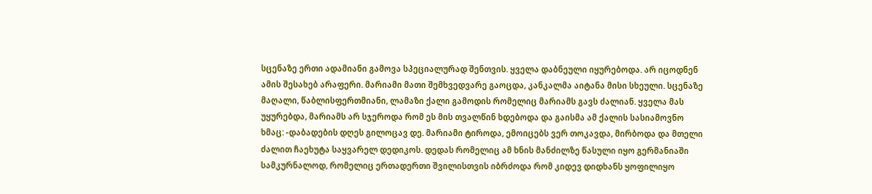სცენაზე ერთი ადამიანი გამოვა სპეციალურად შენთვის. ყველა დაბნეული იყურებოდა. არ იცოდნენ ამის შესახებ არაფერი. მარიამი მათი შემხვედვარე გაოცდა, კანკალმა აიტანა მისი სხეული. სცენაზე მაღალი, წაბლისფერთმიანი, ლამაზი ქალი გამოდის რომელიც მარიამს გავს ძალიან. ყველა მას უყურებდა, მარიამს არ სჯეროდა რომ ეს მის თვალწინ ხდებოდა და გაისმა ამ ქალის სასიამოვნო ხმაც: -დაბადების დღეს გილოცავ დე. მარიამი ტიროდა, ემოიცებს ვერ თოკავდა, მირბოდა და მთელი ძალით ჩაეხუტა საყვარელ დედიკოს. დედას რომელიც ამ ხნის მანძილზე წასული იყო გერმანიაში სამკურნალოდ, რომელიც ერთადერთი შვილისთვის იბრძოდა რომ კიდევ დიდხანს ყოფილიყო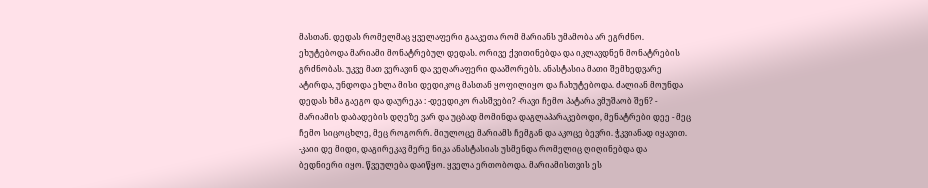მასთან. დედას რომელმაც ყველაფერი გააკეთა რომ მარიანს უმამობა არ ეგრძნო. ეხუტებოდა მარიამი მონატრებულ დედას. ორივე ქვითინებდა და იკლავდნენ მონატრების გრძნობას. უკვე მათ ვერავინ და ვეღარაფერი დააშორებს. ანასტასია მათი შემხედვარე ატირდა, უნდოდა ეხლა მისი დედიკოც მასთან ყოფილიყო და ჩახუტებოდა. ძალიან მოუნდა დედას ხმა გაეგო და დაურეკა : -დეედიკო რასშვები? -რავი ჩემო პატარა ვმუშაობ შენ? - მარიამის დაბადების დღეზე ვარ და უცბად მომინდა დაგლაპარაკებოდი, მენატრები დეე - მეც ჩემო სიცოცხლე, მეც როგორრ. მიულოცე მარიამს ჩემგან და აკოცე ბევრი. ჭკვიანად იყავით. -კაიი დე მიდი, დაგირეკავ მერე ნიკა ანასტასიას უსმენდა რომელიც ღიღინებდა და ბედნიერი იყო. წვეულება დაიწყო. ყველა ერთობოდა. მარიამისთვის ეს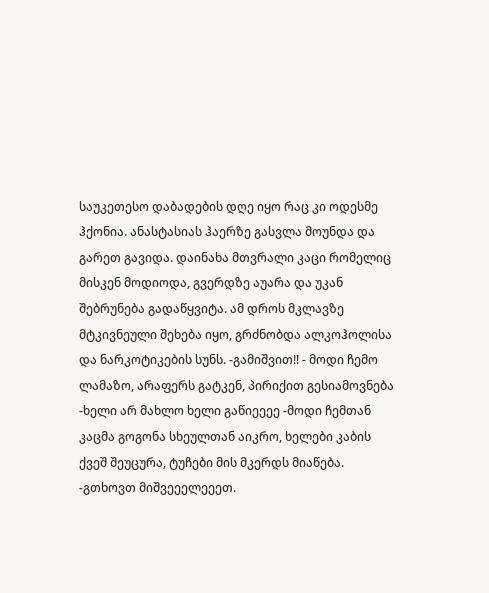საუკეთესო დაბადების დღე იყო რაც კი ოდესმე ჰქონია. ანასტასიას ჰაერზე გასვლა მოუნდა და გარეთ გავიდა. დაინახა მთვრალი კაცი რომელიც მისკენ მოდიოდა, გვერდზე აუარა და უკან შებრუნება გადაწყვიტა. ამ დროს მკლავზე მტკივნეული შეხება იყო, გრძნობდა ალკოჰოლისა და ნარკოტიკების სუნს. -გამიშვით!! - მოდი ჩემო ლამაზო, არაფერს გატკენ, პირიქით გესიამოვნება -ხელი არ მახლო ხელი გაწიეეეე -მოდი ჩემთან კაცმა გოგონა სხეულთან აიკრო, ხელები კაბის ქვეშ შეუცურა, ტუჩები მის მკერდს მიაწება. -გთხოვთ მიშვეეელეეეთ.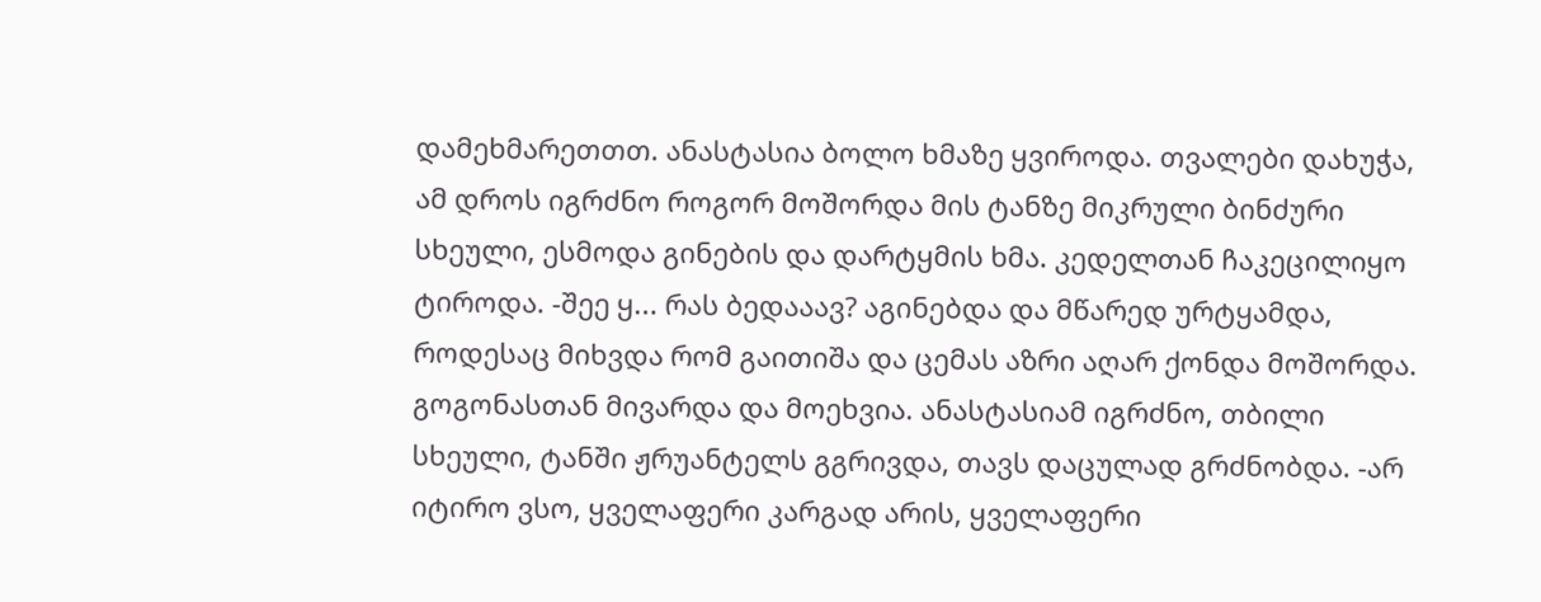დამეხმარეთთთ. ანასტასია ბოლო ხმაზე ყვიროდა. თვალები დახუჭა, ამ დროს იგრძნო როგორ მოშორდა მის ტანზე მიკრული ბინძური სხეული, ესმოდა გინების და დარტყმის ხმა. კედელთან ჩაკეცილიყო ტიროდა. -შეე ყ... რას ბედააავ? აგინებდა და მწარედ ურტყამდა, როდესაც მიხვდა რომ გაითიშა და ცემას აზრი აღარ ქონდა მოშორდა. გოგონასთან მივარდა და მოეხვია. ანასტასიამ იგრძნო, თბილი სხეული, ტანში ჟრუანტელს გგრივდა, თავს დაცულად გრძნობდა. -არ იტირო ვსო, ყველაფერი კარგად არის, ყველაფერი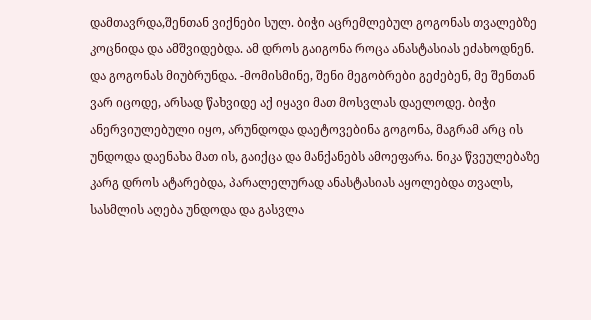დამთავრდა,შენთან ვიქნები სულ. ბიჭი აცრემლებულ გოგონას თვალებზე კოცნიდა და ამშვიდებდა. ამ დროს გაიგონა როცა ანასტასიას ეძახოდნენ. და გოგონას მიუბრუნდა. -მომისმინე, შენი მეგობრები გეძებენ, მე შენთან ვარ იცოდე, არსად წახვიდე აქ იყავი მათ მოსვლას დაელოდე. ბიჭი ანერვიულებული იყო, არუნდოდა დაეტოვებინა გოგონა, მაგრამ არც ის უნდოდა დაენახა მათ ის, გაიქცა და მანქანებს ამოეფარა. ნიკა წვეულებაზე კარგ დროს ატარებდა, პარალელურად ანასტასიას აყოლებდა თვალს, სასმლის აღება უნდოდა და გასვლა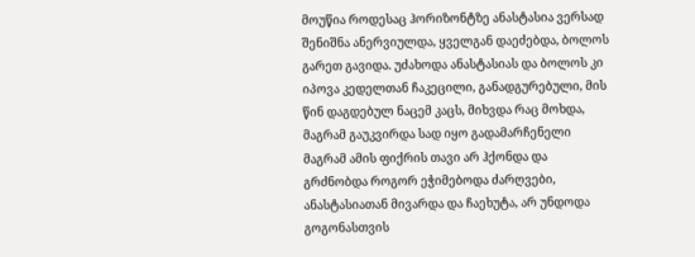მოუწია როდესაც ჰორიზონტზე ანასტასია ვერსად შენიშნა ანერვიულდა, ყველგან დაეძებდა, ბოლოს გარეთ გავიდა. უძახოდა ანასტასიას და ბოლოს კი იპოვა კედელთან ჩაკეცილი, განადგურებული, მის წინ დაგდებულ ნაცემ კაცს, მიხვდა რაც მოხდა, მაგრამ გაუკვირდა სად იყო გადამარჩენელი მაგრამ ამის ფიქრის თავი არ ჰქონდა და გრძნობდა როგორ ეჭიმებოდა ძარღვები, ანასტასიათან მივარდა და ჩაეხუტა, არ უნდოდა გოგონასთვის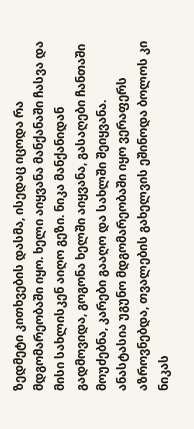ზედმეტი კითხვების დასმა, ისედაც იცოდა რა მდგომარეობაში იყო. ხელი აიყვანა მანქანაში ჩასვა და მისი სახლისკენ აიღო გეზი. ნიკა მანქანიდან გადმოვიდა, გოგონა ხელში აიყვანა, გასაღები ჩანთაში მოუძებნა, კარები გააღო და სახლში შეიყვანა. ანასტასია უგუნო მდგომარეობაში იყო ვერაფერს აზროვნებდა, თვალების გახელვის ეშინოდა ბოლოს კი ნიკას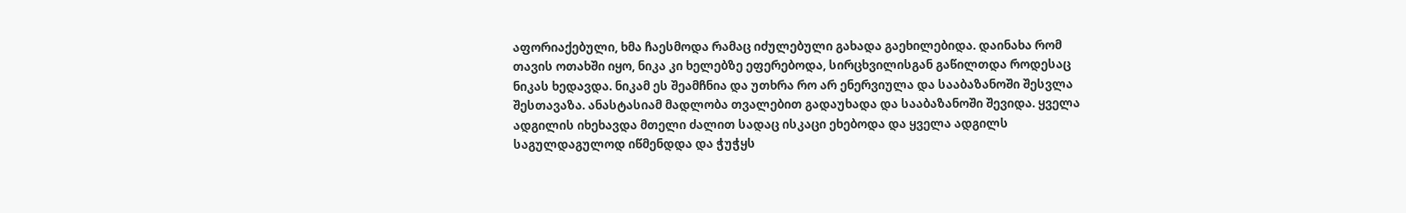აფორიაქებული, ხმა ჩაესმოდა რამაც იძულებული გახადა გაეხილებიდა. დაინახა რომ თავის ოთახში იყო, ნიკა კი ხელებზე ეფერებოდა, სირცხვილისგან გაწილთდა როდესაც ნიკას ხედავდა. ნიკამ ეს შეამჩნია და უთხრა რო არ ენერვიულა და სააბაზანოში შესვლა შესთავაზა. ანასტასიამ მადლობა თვალებით გადაუხადა და სააბაზანოში შევიდა. ყველა ადგილის იხეხავდა მთელი ძალით სადაც ისკაცი ეხებოდა და ყველა ადგილს საგულდაგულოდ იწმენდდა და ჭუჭყს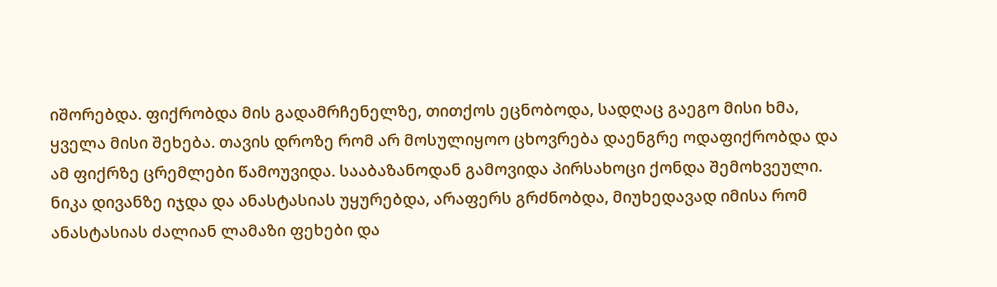იშორებდა. ფიქრობდა მის გადამრჩენელზე, თითქოს ეცნობოდა, სადღაც გაეგო მისი ხმა, ყველა მისი შეხება. თავის დროზე რომ არ მოსულიყოო ცხოვრება დაენგრე ოდაფიქრობდა და ამ ფიქრზე ცრემლები წამოუვიდა. სააბაზანოდან გამოვიდა პირსახოცი ქონდა შემოხვეული. ნიკა დივანზე იჯდა და ანასტასიას უყურებდა, არაფერს გრძნობდა, მიუხედავად იმისა რომ ანასტასიას ძალიან ლამაზი ფეხები და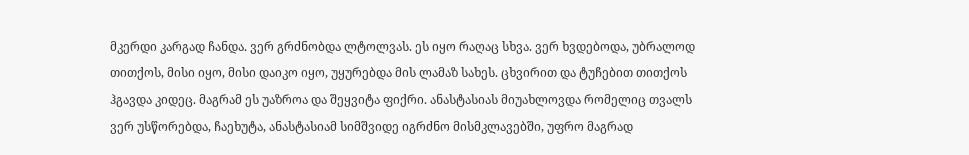მკერდი კარგად ჩანდა. ვერ გრძნობდა ლტოლვას. ეს იყო რაღაც სხვა. ვერ ხვდებოდა, უბრალოდ თითქოს, მისი იყო, მისი დაიკო იყო, უყურებდა მის ლამაზ სახეს. ცხვირით და ტუჩებით თითქოს ჰგავდა კიდეც. მაგრამ ეს უაზროა და შეყვიტა ფიქრი. ანასტასიას მიუახლოვდა რომელიც თვალს ვერ უსწორებდა, ჩაეხუტა, ანასტასიამ სიმშვიდე იგრძნო მისმკლავებში, უფრო მაგრად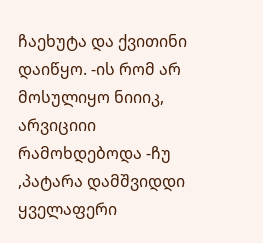ჩაეხუტა და ქვითინი დაიწყო. -ის რომ არ მოსულიყო ნიიიკ, არვიციიი რამოხდებოდა -ჩუ ,პატარა დამშვიდდი ყველაფერი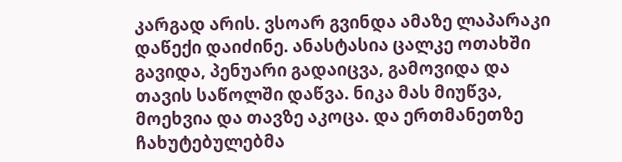კარგად არის. ვსოარ გვინდა ამაზე ლაპარაკი დაწექი დაიძინე. ანასტასია ცალკე ოთახში გავიდა, პენუარი გადაიცვა, გამოვიდა და თავის საწოლში დაწვა. ნიკა მას მიუწვა, მოეხვია და თავზე აკოცა. და ერთმანეთზე ჩახუტებულებმა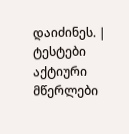დაიძინეს. |
ტესტები
აქტიური მწერლები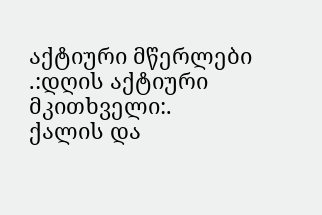აქტიური მწერლები
.:დღის აქტიური მკითხველი:.
ქალის და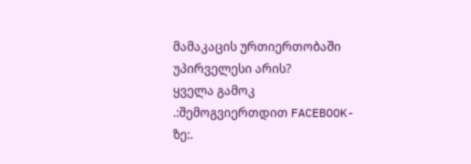მამაკაცის ურთიერთობაში უპირველესი არის?
ყველა გამოკ
.:შემოგვიერთდით FACEBOOK-ზე:.